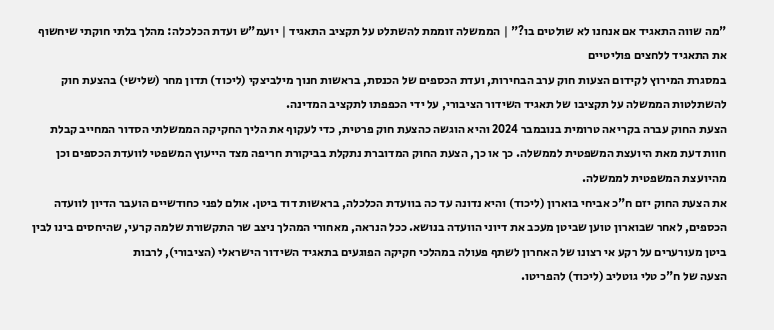"מה שווה התאגיד אם אנחנו לא שולטים בו?" | הממשלה זוממת להשתלט על תקציב התאגיד | יועמ"ש ועדת הכלכלה: מהלך בלתי חוקתי שיחשוף את התאגיד ללחצים פוליטיים
במסגרת המירוץ לקידום הצעות חוק ערב הבחירות, ועדת הכספים של הכנסת, בראשות חנוך מילביצקי (ליכוד) תדון מחר (שלישי) בהצעת חוק להשתלטות הממשלה על תקציבו של תאגיד השידור הציבורי, על ידי הכפפתו לתקציב המדינה.
הצעת החוק עברה בקריאה טרומית בנובמבר 2024 והיא הוגשה כהצעת חוק פרטית, כדי לעקוף את הליך החקיקה הממשלתי הסדור המחייב קבלת חוות דעת מאת היועצת המשפטית לממשלה. כך או כך, הצעת החוק המדוברת נתקלת בביקורת חריפה מצד הייעוץ המשפטי לוועדת הכספים וכן מהיועצת המשפטית לממשלה.
את הצעת החוק יזם ח"כ אביחי בוארון (ליכוד) והיא נדונה עד כה בוועדת הכלכלה, בראשות דוד ביטן. אולם לפני כחודשיים הועבר הדיון לוועדה הכספים, לאחר שבוארון טוען שביטן מעכב את דיוני הוועדה בנושא. ככל הנראה, מאחורי המהלך ניצב שר התקשורת שלמה קרעי, שהיחסים בינו לבין ביטן מעורערים על רקע אי רצונו של האחרון לשתף פעולה במהלכי חקיקה הפוגעים בתאגיד השידור הישראלי (הציבורי), לרבות
הצעה של ח"כ טלי גוטליב (ליכוד) להפריטו.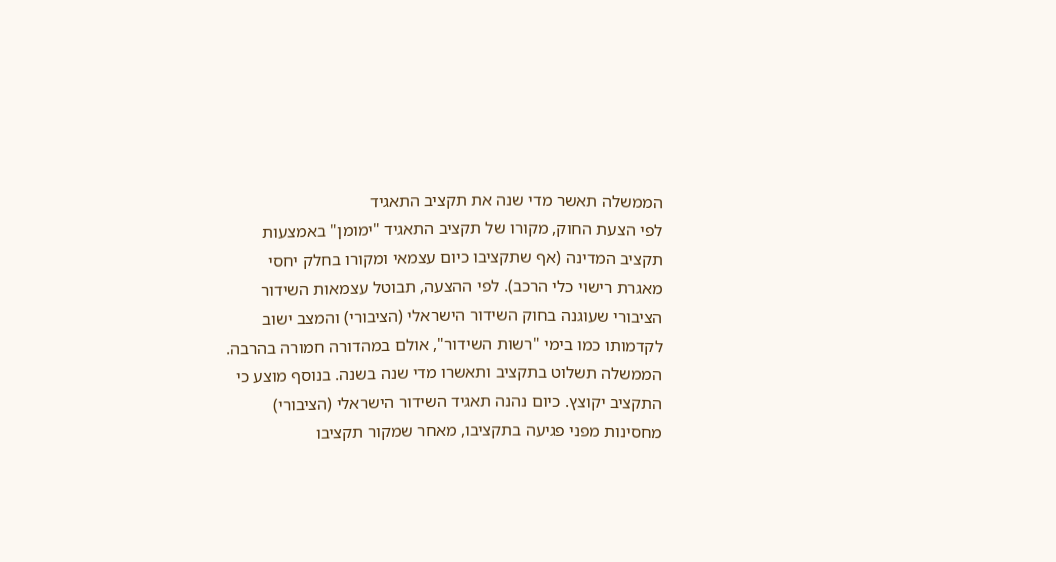הממשלה תאשר מדי שנה את תקציב התאגיד
לפי הצעת החוק, מקורו של תקציב התאגיד "ימומן" באמצעות תקציב המדינה (אף שתקציבו כיום עצמאי ומקורו בחלק יחסי מאגרת רישוי כלי הרכב). לפי ההצעה, תבוטל עצמאות השידור הציבורי שעוגנה בחוק השידור הישראלי (הציבורי) והמצב ישוב לקדמותו כמו בימי "רשות השידור", אולם במהדורה חמורה בהרבה. הממשלה תשלוט בתקציב ותאשרו מדי שנה בשנה. בנוסף מוצע כי התקציב יקוצץ. כיום נהנה תאגיד השידור הישראלי (הציבורי) מחסינות מפני פגיעה בתקציבו, מאחר שמקור תקציבו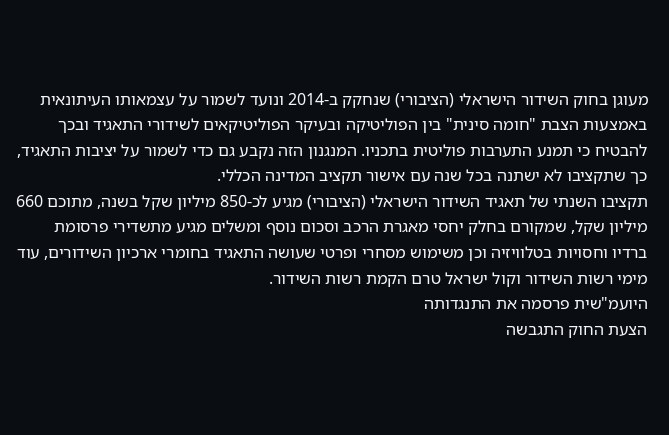מעוגן בחוק השידור הישראלי (הציבורי) שנחקק ב-2014 ונועד לשמור על עצמאותו העיתונאית באמצעות הצבת "חומה סינית" בין הפוליטיקה ובעיקר הפוליטיקאים לשידורי התאגיד ובכך להבטיח כי תמנע התערבות פוליטית בתכניו. המנגנון הזה נקבע גם כדי לשמור על יציבות התאגיד, כך שתקציבו לא ישתנה בכל שנה עם אישור תקציב המדינה הכללי.
תקציבו השנתי של תאגיד השידור הישראלי (הציבורי) מגיע לכ-850 מיליון שקל בשנה, מתוכם 660 מיליון שקל, שמקורם בחלק יחסי מאגרת הרכב וסכום נוסף ומשלים מגיע מתשדירי פרסומת ברדיו וחסויות בטלוויזיה וכן משימוש מסחרי ופרטי שעושה התאגיד בחומרי ארכיון השידורים, עוד מימי רשות השידור וקול ישראל טרם הקמת רשות השידור.
היועמ"שית פרסמה את התנגדותה
הצעת החוק התגבשה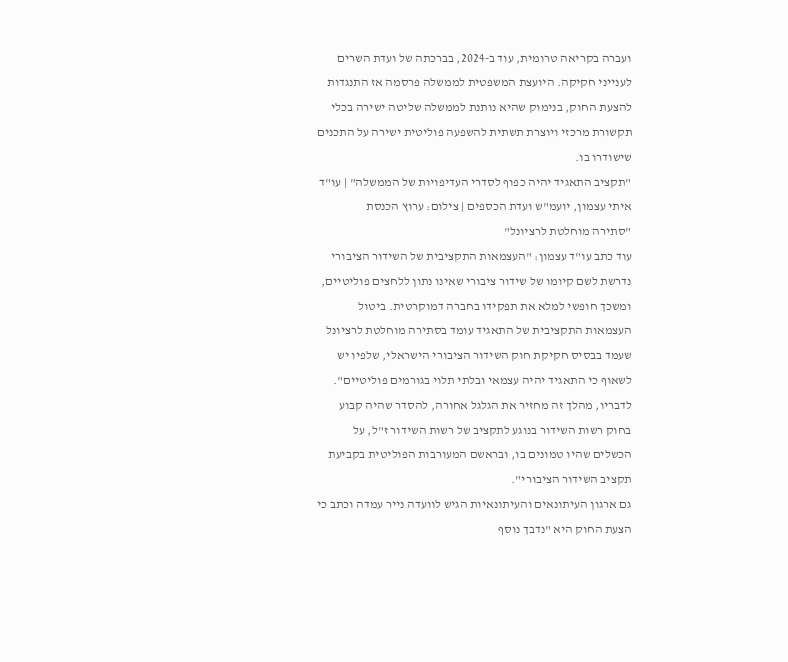ועברה בקריאה טרומית, עוד ב-2024, בברכתה של ועדת השרים לענייני חקיקה. היועצת המשפטית לממשלה פרסמה אז התנגדות להצעת החוק, בנימוק שהיא נותנת לממשלה שליטה ישירה בכלי תקשורת מרכזי ויוצרת תשתית להשפעה פוליטית ישירה על התכנים שישודרו בו.
"תקציב התאגיד יהיה כפוף לסדרי העדיפויות של הממשלה" | עו"ד איתי עצמון, יועמ"ש ועדת הכספים | צילום: ערוץ הכנסת
"סתירה מוחלטת לרציונל"
עוד כתב עו"ד עצמון: "העצמאות התקציבית של השידור הציבורי נדרשת לשם קיומו של שידור ציבורי שאינו נתון ללחצים פוליטיים, ומשכך חופשי למלא את תפקידו בחברה דמוקרטית. ביטול העצמאות התקציבית של התאגיד עומד בסתירה מוחלטת לרציונל שעמד בבסיס חקיקת חוק השידור הציבורי הישראלי, שלפיו יש לשאוף כי התאגיד יהיה עצמאי ובלתי תלוי בגורמים פוליטיים". לדבריו, מהלך זה מחזיר את הגלגל אחורה, להסדר שהיה קבוע בחוק רשות השידור בנוגע לתקציב של רשות השידור ז"ל, על הכשלים שהיו טמונים בו, ובראשם המעורבות הפוליטית בקביעת תקציב השידור הציבורי".
גם ארגון העיתונאים והעיתונאיות הגיש לוועדה נייר עמדה וכתב כי הצעת החוק היא "נדבך נוסף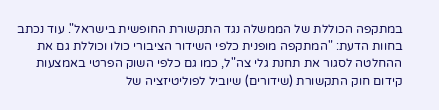במתקפה הכוללת של הממשלה נגד התקשורת החופשית בישראל". עוד נכתב בחוות הדעת: "המתקפה מופנית כלפי השידור הציבורי כולו וכוללת גם את ההחלטה לסגור את תחנת גלי צה"ל, כמו גם כלפי השוק הפרטי באמצעות קידום חוק התקשורת (שידורים) שיוביל לפוליטיזציה של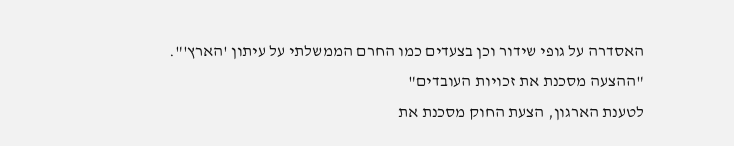האסדרה על גופי שידור וכן בצעדים כמו החרם הממשלתי על עיתון 'הארץ'".
"ההצעה מסכנת את זכויות העובדים"
לטענת הארגון, הצעת החוק מסכנת את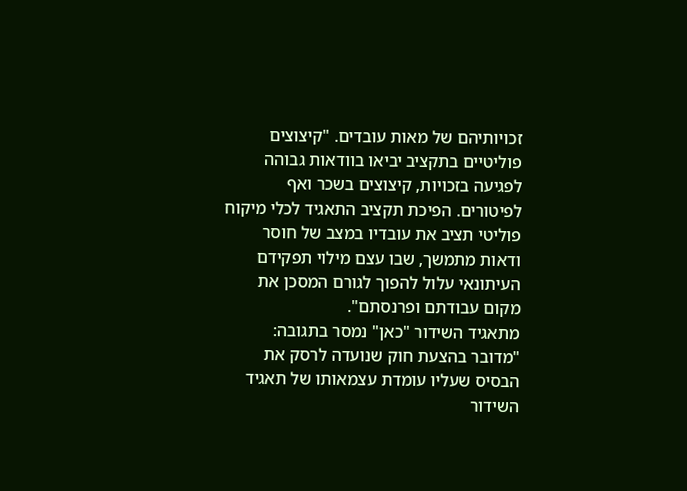זכויותיהם של מאות עובדים. "קיצוצים פוליטיים בתקציב יביאו בוודאות גבוהה לפגיעה בזכויות, קיצוצים בשכר ואף לפיטורים. הפיכת תקציב התאגיד לכלי מיקוח פוליטי תציב את עובדיו במצב של חוסר ודאות מתמשך, שבו עצם מילוי תפקידם העיתונאי עלול להפוך לגורם המסכן את מקום עבודתם ופרנסתם".
מתאגיד השידור "כאן" נמסר בתגובה: "מדובר בהצעת חוק שנועדה לרסק את הבסיס שעליו עומדת עצמאותו של תאגיד השידור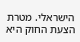הישראלי. מטרת הצעת החוק היא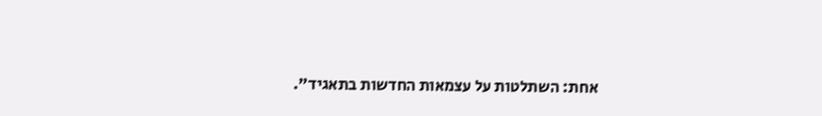אחת: השתלטות על עצמאות החדשות בתאגיד".